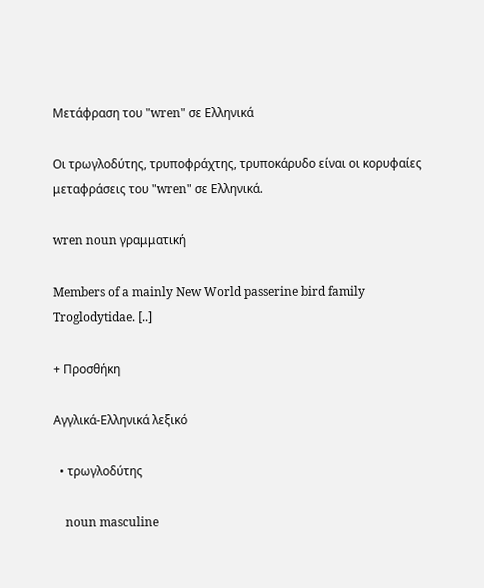Μετάφραση του "wren" σε Ελληνικά

Οι τρωγλοδύτης, τρυποφράχτης, τρυποκάρυδο είναι οι κορυφαίες μεταφράσεις του "wren" σε Ελληνικά.

wren noun γραμματική

Members of a mainly New World passerine bird family Troglodytidae. [..]

+ Προσθήκη

Αγγλικά-Ελληνικά λεξικό

  • τρωγλοδύτης

    noun masculine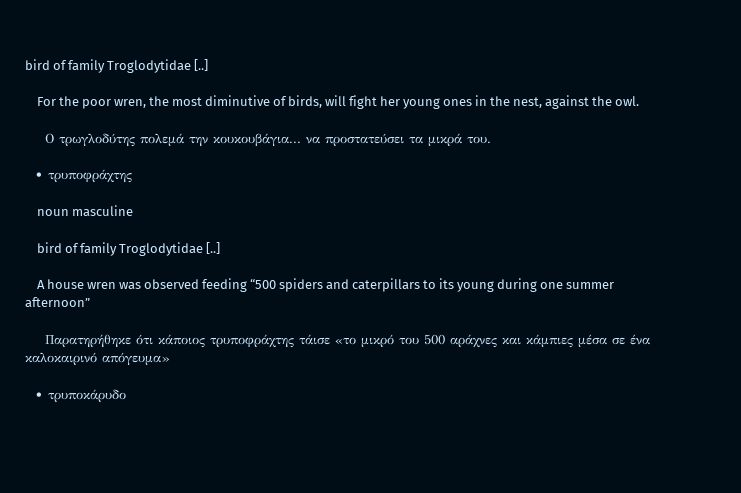bird of family Troglodytidae [..]

    For the poor wren, the most diminutive of birds, will fight her young ones in the nest, against the owl.

    Ο τρωγλοδύτης πολεμά την κουκουβάγια... να προστατεύσει τα μικρά του.

  • τρυποφράχτης

    noun masculine

    bird of family Troglodytidae [..]

    A house wren was observed feeding “500 spiders and caterpillars to its young during one summer afternoon”

    Παρατηρήθηκε ότι κάποιος τρυποφράχτης τάισε «το μικρό του 500 αράχνες και κάμπιες μέσα σε ένα καλοκαιρινό απόγευμα»

  • τρυποκάρυδο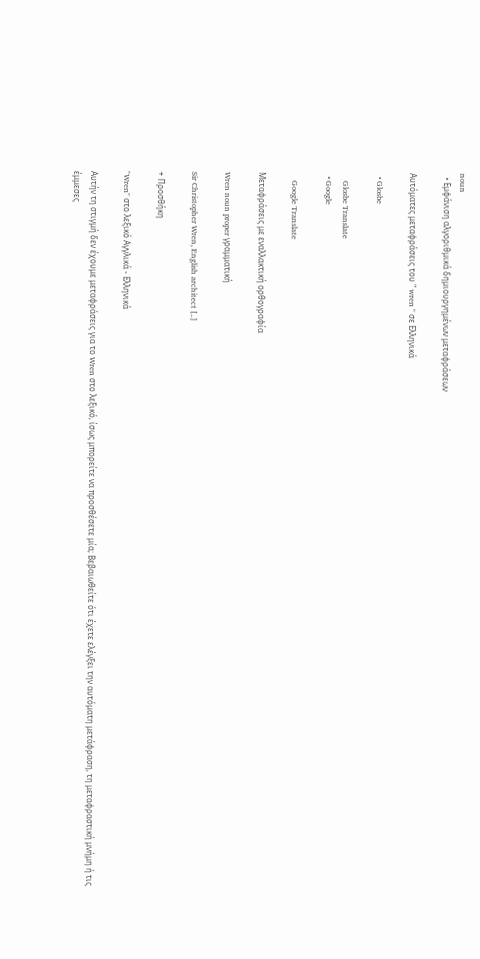noun
  • Εμφάνιση αλγοριθμικά δημιουργημένων μεταφράσεων

Αυτόματες μεταφράσεις του " wren " σε Ελληνικά

  • Glosbe

    Glosbe Translate
  • Google

    Google Translate

Μεταφράσεις με εναλλακτική ορθογραφία

Wren noun proper γραμματική

Sir Christopher Wren, English architect [..]

+ Προσθήκη

"Wren" στο λεξικό Αγγλικά - Ελληνικά

Αυτήν τη στιγμή δεν έχουμε μεταφράσεις για το Wren στο λεξικό, ίσως μπορείτε να προσθέσετε μία; Βεβαιωθείτε ότι έχετε ελέγξει την αυτόματη μετάφραση, τη μεταφραστική μνήμη ή τις έμμεσες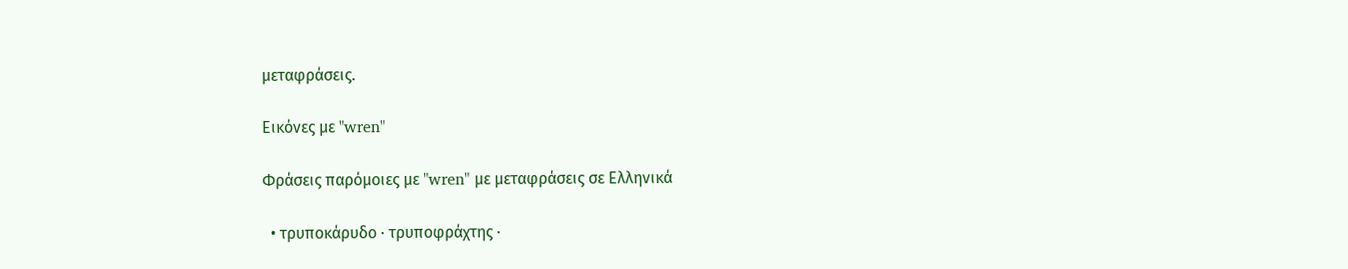μεταφράσεις.

Εικόνες με "wren"

Φράσεις παρόμοιες με "wren" με μεταφράσεις σε Ελληνικά

  • τρυποκάρυδο · τρυποφράχτης ·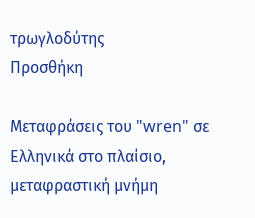τρωγλοδύτης
Προσθήκη

Μεταφράσεις του "wren" σε Ελληνικά στο πλαίσιο, μεταφραστική μνήμη